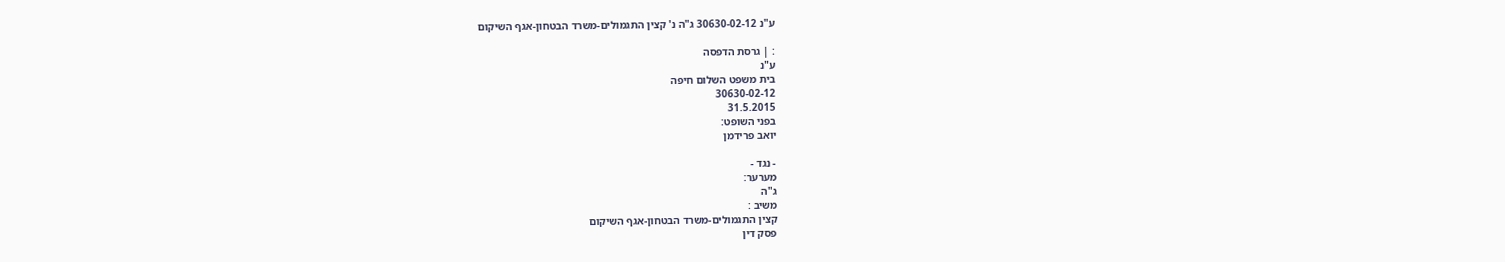ע"נ 30630-02-12 ג"ה נ' קצין התגמולים-משרד הבטחון-אגף השיקום

: | גרסת הדפסה
ע"נ
בית משפט השלום חיפה
30630-02-12
31.5.2015
בפני השופט:
יואב פרידמן

- נגד -
מערער:
ג"ה
משיב :
קצין התגמולים-משרד הבטחון-אגף השיקום
פסק דין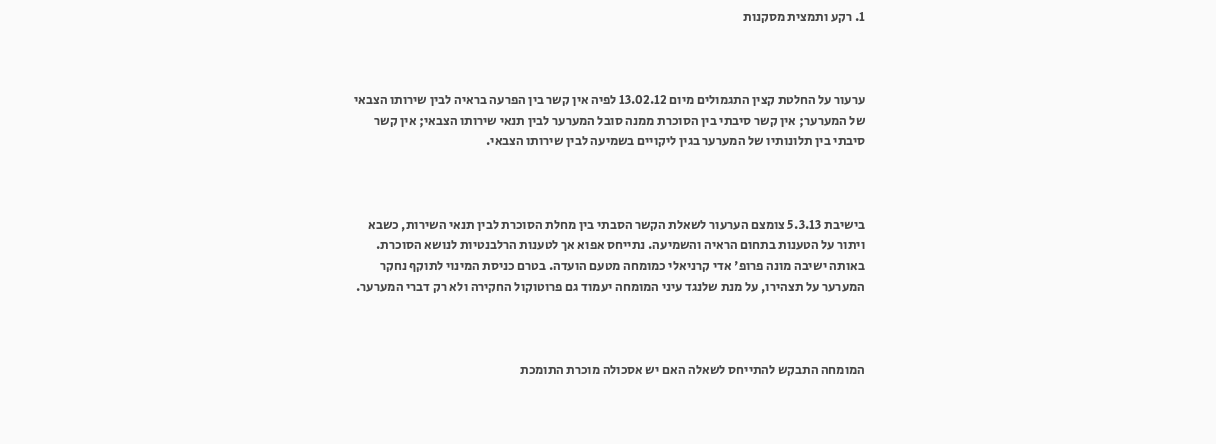1. רקע ותמצית מסקנות



ערעור על החלטת קצין התגמולים מיום 13.02.12 לפיה אין קשר בין הפרעה בראיה לבין שירותו הצבאי של המערער; אין קשר סיבתי בין הסוכרת ממנה סובל המערער לבין תנאי שירותו הצבאי; אין קשר סיבתי בין תלונותיו של המערער בגין ליקויים בשמיעה לבין שירותו הצבאי.



בישיבת 5.3.13 צומצם הערעור לשאלת הקשר הסבתי בין מחלת הסוכרת לבין תנאי השירות, כשבא ויתור על הטענות בתחום הראיה והשמיעה. נתייחס אפוא אך לטענות הרלבנטיות לנושא הסוכרת. באותה ישיבה מונה פרופ' אדי קרניאלי כמומחה מטעם הועדה. בטרם כניסת המינוי לתוקף נחקר המערער על תצהירו, על מנת שלנגד עיני המומחה יעמוד גם פרוטוקול החקירה ולא רק דברי המערער.



המומחה התבקש להתייחס לשאלה האם יש אסכולה מוכרת התומכת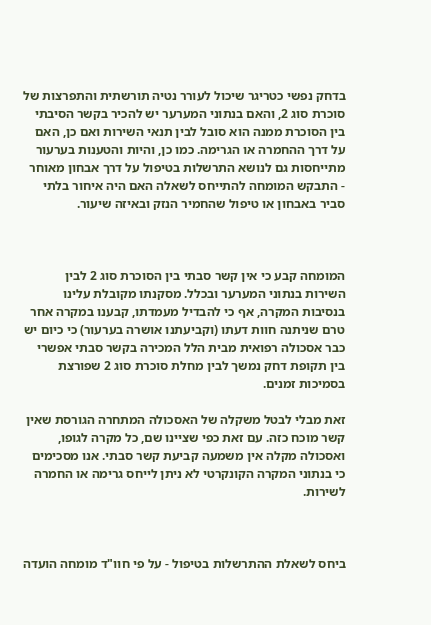בדחק נפשי כטריגר שיכול לעורר נטיה תורשתית והתפרצות של סוכרת סוג 2, והאם בנתוני המערער יש להכיר בקשר הסיבתי בין הסוכרת ממנה הוא סובל לבין תנאי השירות ואם כן, האם על דרך ההחמרה או הגרימה. כמו כן, והיות והטענות בערעור מתייחסות גם לנושא התרשלות בטיפול על דרך אבחון מאוחר - התבקש המומחה להתייחס לשאלה האם היה איחור בלתי סביר באבחון או טיפול שהחמיר הנזק ובאיזה שיעור.



המומחה קבע כי אין קשר סבתי בין הסוכרת סוג 2 לבין השירות בנתוני המערער ובכלל. מסקנתו מקובלת עלינו בנסיבות המקרה, אף כי להבדיל מעמדתו, קבענו במקרה אחר טרם שניתנה חוות דעתו (וקביעתנו אושרה בערעור) כי כיום יש כבר אסכולה רפואית מבית הלל המכירה בקשר סבתי אפשרי בין תקופת דחק נמשך לבין מחלת סוכרת סוג 2 שפורצת בסמיכות זמנים.

זאת מבלי לבטל משקלה של האסכולה המתחרה הגורסת שאין קשר מוכח כזה. עם זאת כפי שציינו שם, כל מקרה לגופו, ואסכולה מקלה אין משמעה קביעת קשר סבתי. אנו מסכימים כי בנתוני המקרה הקונקרטי לא ניתן לייחס גרימה או החמרה לשירות.



ביחס לשאלת ההתרשלות בטיפול - על פי חוו"ד מומחה הועדה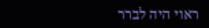ראוי היה לברר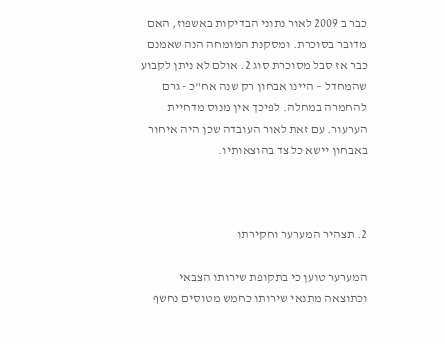כבר ב 2009 לאור נתוני הבדיקות באשפוז, האם מדובר בסוכרת. ומסקנת המומחה הנה שאמנם כבר אז סבל מסוכרת סוג 2. אולם לא ניתן לקבוע שהמחדל – היינו אבחון רק שנה אח"כ - גרם להחמרה במחלה. לפיכך אין מנוס מדחיית הערעור. עם זאת לאור העובדה שכן היה איחור באבחון יישא כל צד בהוצאותיו.



2. תצהיר המערער וחקירתו

המערער טוען כי בתקופת שירותו הצבאי וכתוצאה מתנאי שירותו כחמש מטוסים נחשף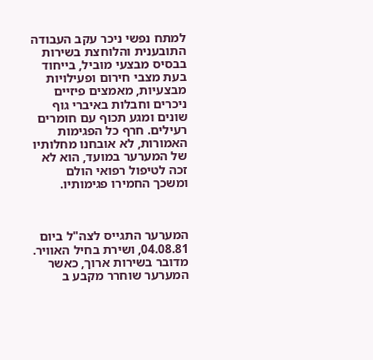למתח נפשי ניכר עקב העבודה התובענית והלוחצת בשירות בבסיס מבצעי מוביל, בייחוד בעת מצבי חירום ופעילויות מבצעיות, מאמצים פיזיים ניכרים וחבלות באיברי גוף שונים ומגע תכוף עם חומרים רעילים. חרף כל הפגימות האמורות, לא אובחנו מחלותיו של המערער במועד, הוא לא זכה לטיפול רפואי הולם ומשכך החמירו פגימותיו.



המערער התגייס לצה"ל ביום 04.08.81, ושירת בחיל האוויר. מדובר בשירות ארוך, כאשר המערער שוחרר מקבע ב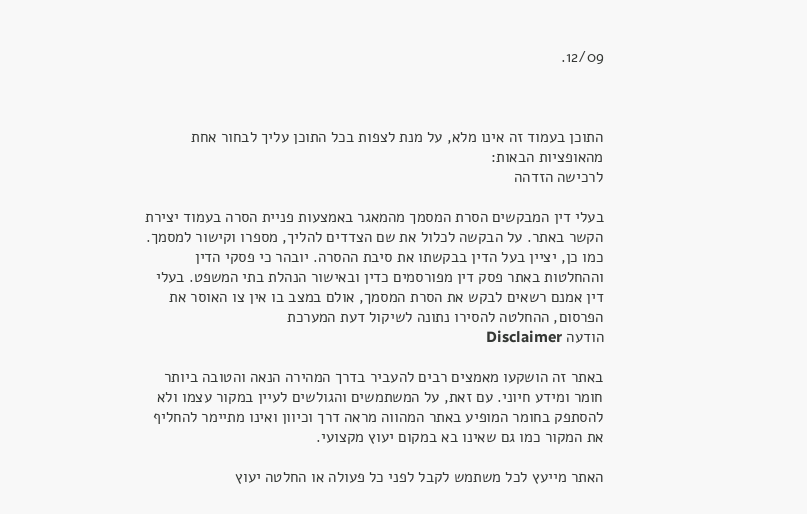12/09.



התוכן בעמוד זה אינו מלא, על מנת לצפות בכל התוכן עליך לבחור אחת מהאופציות הבאות:
לרכישה הזדהה

בעלי דין המבקשים הסרת המסמך מהמאגר באמצעות פניית הסרה בעמוד יצירת הקשר באתר. על הבקשה לכלול את שם הצדדים להליך, מספרו וקישור למסמך. כמו כן, יציין בעל הדין בבקשתו את סיבת ההסרה. יובהר כי פסקי הדין וההחלטות באתר פסק דין מפורסמים כדין ובאישור הנהלת בתי המשפט. בעלי דין אמנם רשאים לבקש את הסרת המסמך, אולם במצב בו אין צו האוסר את הפרסום, ההחלטה להסירו נתונה לשיקול דעת המערכת
הודעה Disclaimer

באתר זה הושקעו מאמצים רבים להעביר בדרך המהירה הנאה והטובה ביותר חומר ומידע חיוני. עם זאת, על המשתמשים והגולשים לעיין במקור עצמו ולא להסתפק בחומר המופיע באתר המהווה מראה דרך וכיוון ואינו מתיימר להחליף את המקור כמו גם שאינו בא במקום יעוץ מקצועי.

האתר מייעץ לכל משתמש לקבל לפני כל פעולה או החלטה יעוץ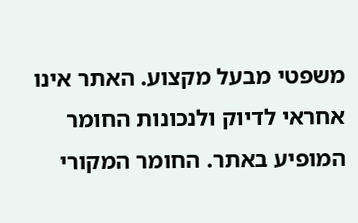משפטי מבעל מקצוע. האתר אינו אחראי לדיוק ולנכונות החומר המופיע באתר. החומר המקורי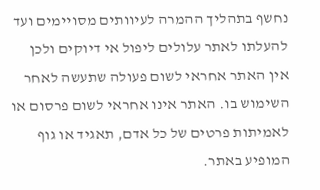נחשף בתהליך ההמרה לעיוותים מסויימים ועד להעלתו לאתר עלולים ליפול אי דיוקים ולכן אין האתר אחראי לשום פעולה שתעשה לאחר השימוש בו. האתר אינו אחראי לשום פרסום או לאמיתות פרטים של כל אדם, תאגיד או גוף המופיע באתר.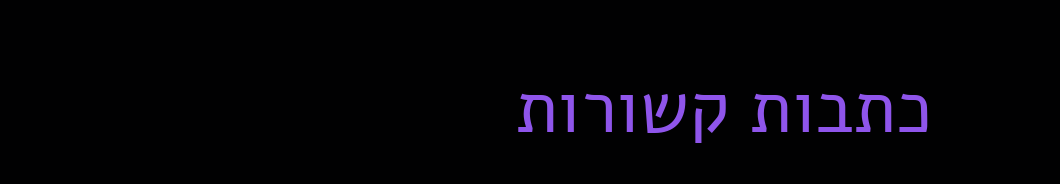כתבות קשורות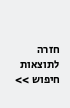חזרה לתוצאות חיפוש >>